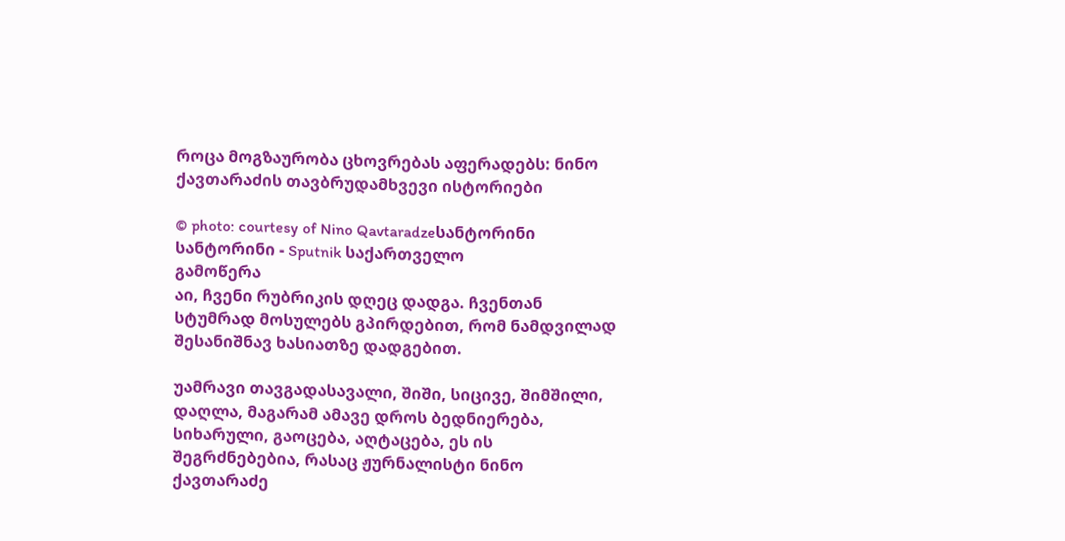როცა მოგზაურობა ცხოვრებას აფერადებს: ნინო ქავთარაძის თავბრუდამხვევი ისტორიები

© photo: courtesy of Nino Qavtaradzeსანტორინი
სანტორინი - Sputnik საქართველო
გამოწერა
აი, ჩვენი რუბრიკის დღეც დადგა. ჩვენთან სტუმრად მოსულებს გპირდებით, რომ ნამდვილად შესანიშნავ ხასიათზე დადგებით.

უამრავი თავგადასავალი, შიში, სიცივე, შიმშილი, დაღლა, მაგარამ ამავე დროს ბედნიერება, სიხარული, გაოცება, აღტაცება, ეს ის შეგრძნებებია, რასაც ჟურნალისტი ნინო ქავთარაძე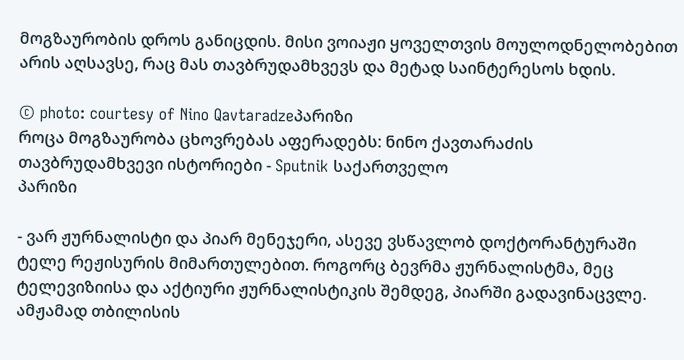მოგზაურობის დროს განიცდის. მისი ვოიაჟი ყოველთვის მოულოდნელობებით არის აღსავსე, რაც მას თავბრუდამხვევს და მეტად საინტერესოს ხდის.

© photo: courtesy of Nino Qavtaradzeპარიზი
როცა მოგზაურობა ცხოვრებას აფერადებს: ნინო ქავთარაძის თავბრუდამხვევი ისტორიები - Sputnik საქართველო
პარიზი

- ვარ ჟურნალისტი და პიარ მენეჯერი, ასევე ვსწავლობ დოქტორანტურაში ტელე რეჟისურის მიმართულებით. როგორც ბევრმა ჟურნალისტმა, მეც ტელევიზიისა და აქტიური ჟურნალისტიკის შემდეგ, პიარში გადავინაცვლე. ამჟამად თბილისის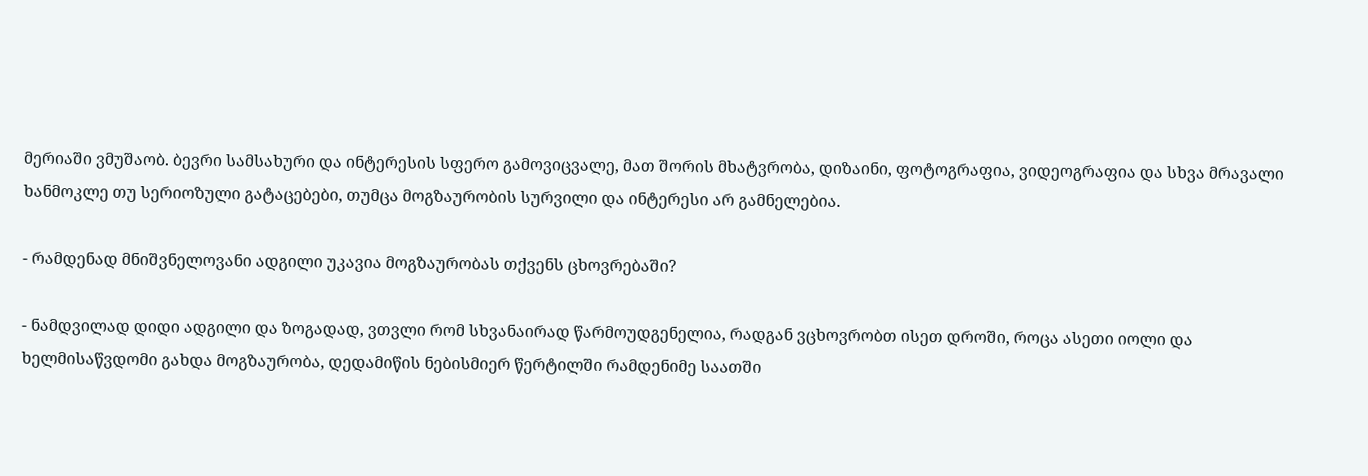მერიაში ვმუშაობ. ბევრი სამსახური და ინტერესის სფერო გამოვიცვალე, მათ შორის მხატვრობა, დიზაინი, ფოტოგრაფია, ვიდეოგრაფია და სხვა მრავალი ხანმოკლე თუ სერიოზული გატაცებები, თუმცა მოგზაურობის სურვილი და ინტერესი არ გამნელებია.

- რამდენად მნიშვნელოვანი ადგილი უკავია მოგზაურობას თქვენს ცხოვრებაში?

- ნამდვილად დიდი ადგილი და ზოგადად, ვთვლი რომ სხვანაირად წარმოუდგენელია, რადგან ვცხოვრობთ ისეთ დროში, როცა ასეთი იოლი და ხელმისაწვდომი გახდა მოგზაურობა, დედამიწის ნებისმიერ წერტილში რამდენიმე საათში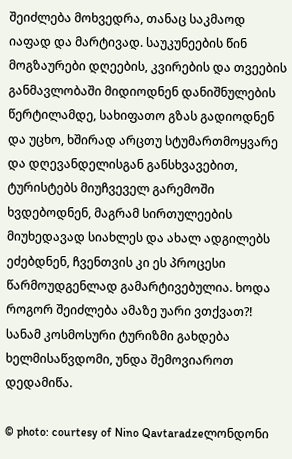შეიძლება მოხვედრა, თანაც საკმაოდ იაფად და მარტივად. საუკუნეების წინ მოგზაურები დღეების, კვირების და თვეების განმავლობაში მიდიოდნენ დანიშნულების წერტილამდე, სახიფათო გზას გადიოდნენ და უცხო, ხშირად არცთუ სტუმართმოყვარე და დღევანდელისგან განსხვავებით, ტურისტებს მიუჩვეველ გარემოში ხვდებოდნენ, მაგრამ სირთულეების მიუხედავად სიახლეს და ახალ ადგილებს ეძებდნენ, ჩვენთვის კი ეს პროცესი წარმოუდგენლად გამარტივებულია. ხოდა როგორ შეიძლება ამაზე უარი ვთქვათ?! სანამ კოსმოსური ტურიზმი გახდება ხელმისაწვდომი, უნდა შემოვიაროთ დედამიწა.

© photo: courtesy of Nino Qavtaradzeლონდონი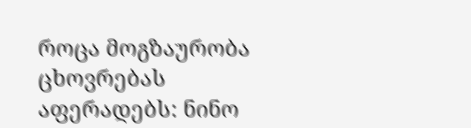როცა მოგზაურობა ცხოვრებას აფერადებს: ნინო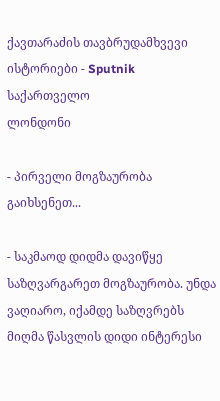ქავთარაძის თავბრუდამხვევი ისტორიები - Sputnik საქართველო
ლონდონი

- პირველი მოგზაურობა გაიხსენეთ...

- საკმაოდ დიდმა დავიწყე საზღვარგარეთ მოგზაურობა. უნდა ვაღიარო, იქამდე საზღვრებს მიღმა წასვლის დიდი ინტერესი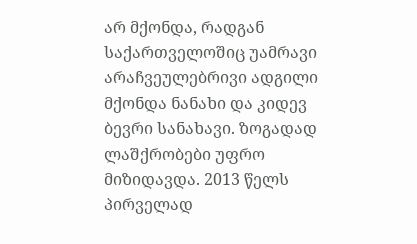არ მქონდა, რადგან საქართველოშიც უამრავი არაჩვეულებრივი ადგილი მქონდა ნანახი და კიდევ ბევრი სანახავი. ზოგადად ლაშქრობები უფრო მიზიდავდა. 2013 წელს პირველად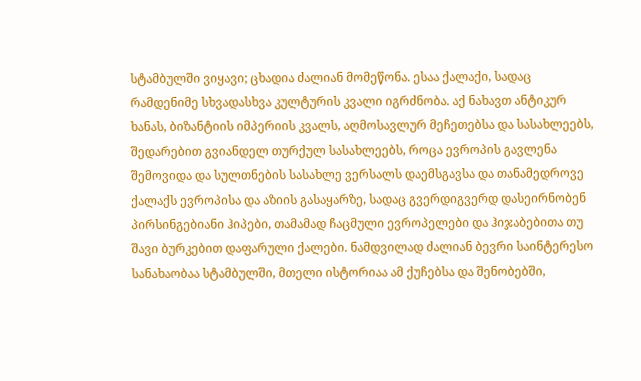სტამბულში ვიყავი; ცხადია ძალიან მომეწონა. ესაა ქალაქი, სადაც რამდენიმე სხვადასხვა კულტურის კვალი იგრძნობა. აქ ნახავთ ანტიკურ ხანას, ბიზანტიის იმპერიის კვალს, აღმოსავლურ მეჩეთებსა და სასახლეებს, შედარებით გვიანდელ თურქულ სასახლეებს, როცა ევროპის გავლენა შემოვიდა და სულთნების სასახლე ვერსალს დაემსგავსა და თანამედროვე ქალაქს ევროპისა და აზიის გასაყარზე, სადაც გვერდიგვერდ დასეირნობენ პირსინგებიანი ჰიპები, თამამად ჩაცმული ევროპელები და ჰიჯაბებითა თუ შავი ბურკებით დაფარული ქალები. ნამდვილად ძალიან ბევრი საინტერესო სანახაობაა სტამბულში, მთელი ისტორიაა ამ ქუჩებსა და შენობებში,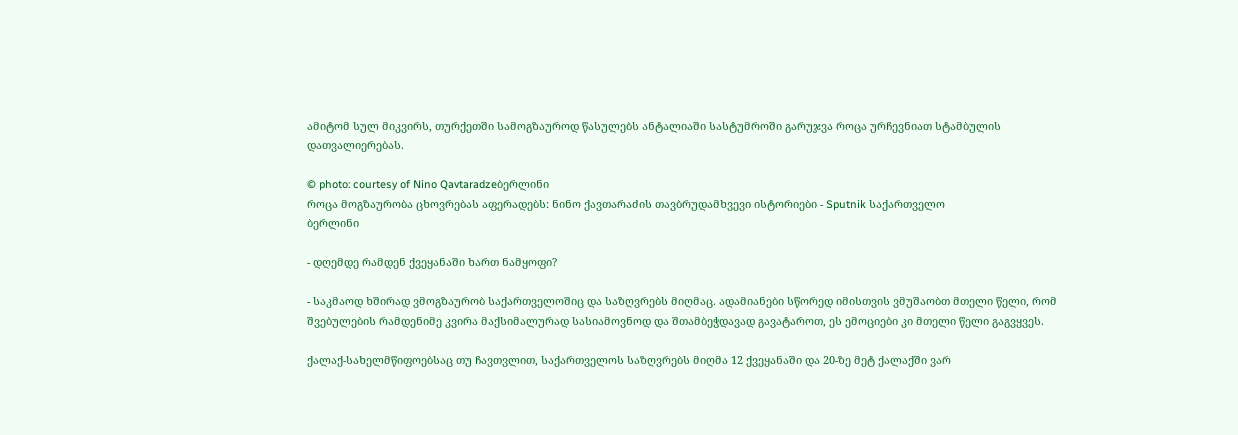ამიტომ სულ მიკვირს, თურქეთში სამოგზაუროდ წასულებს ანტალიაში სასტუმროში გარუჯვა როცა ურჩევნიათ სტამბულის დათვალიერებას.

© photo: courtesy of Nino Qavtaradzeბერლინი
როცა მოგზაურობა ცხოვრებას აფერადებს: ნინო ქავთარაძის თავბრუდამხვევი ისტორიები - Sputnik საქართველო
ბერლინი

- დღემდე რამდენ ქვეყანაში ხართ ნამყოფი?

- საკმაოდ ხშირად ვმოგზაურობ საქართველოშიც და საზღვრებს მიღმაც. ადამიანები სწორედ იმისთვის ვმუშაობთ მთელი წელი, რომ შვებულების რამდენიმე კვირა მაქსიმალურად სასიამოვნოდ და შთამბეჭდავად გავატაროთ, ეს ემოციები კი მთელი წელი გაგვყვეს.

ქალაქ-სახელმწიფოებსაც თუ ჩავთვლით, საქართველოს საზღვრებს მიღმა 12 ქვეყანაში და 20-ზე მეტ ქალაქში ვარ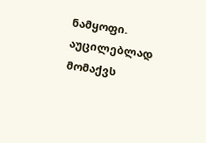ნამყოფი. აუცილებლად მომაქვს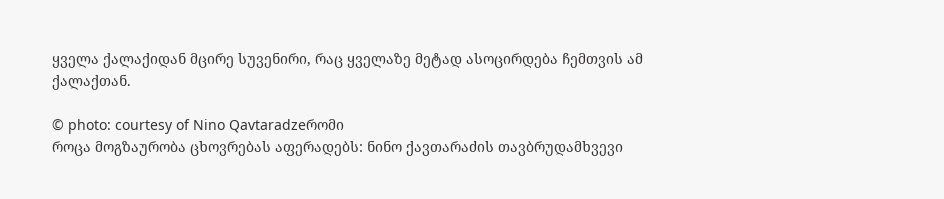ყველა ქალაქიდან მცირე სუვენირი, რაც ყველაზე მეტად ასოცირდება ჩემთვის ამ ქალაქთან.

© photo: courtesy of Nino Qavtaradzeრომი
როცა მოგზაურობა ცხოვრებას აფერადებს: ნინო ქავთარაძის თავბრუდამხვევი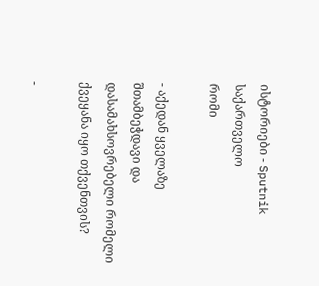ისტორიები - Sputnik საქართველო
რომი

- აქედან ყველაზე შთამბეჭდავი და დასამახსოვრებელი რომელი ქვეყანა იყო თქვენთვის?

-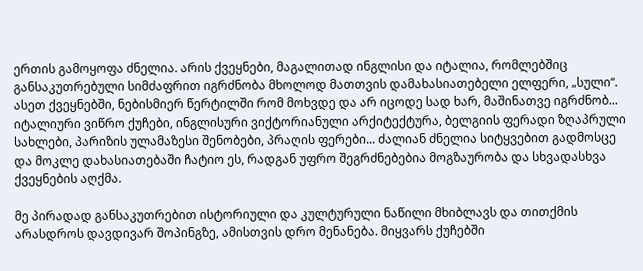ერთის გამოყოფა ძნელია. არის ქვეყნები, მაგალითად ინგლისი და იტალია, რომლებშიც განსაკუთრებული სიმძაფრით იგრძნობა მხოლოდ მათთვის დამახასიათებელი ელფერი, „სული“. ასეთ ქვეყნებში, ნებისმიერ წერტილში რომ მოხვდე და არ იცოდე სად ხარ, მაშინათვე იგრძნობ... იტალიური ვიწრო ქუჩები, ინგლისური ვიქტორიანული არქიტექტურა, ბელგიის ფერადი ზღაპრული სახლები, პარიზის ულამაზესი შენობები, პრაღის ფერები... ძალიან ძნელია სიტყვებით გადმოსცე და მოკლე დახასიათებაში ჩატიო ეს, რადგან უფრო შეგრძნებებია მოგზაურობა და სხვადასხვა ქვეყნების აღქმა.

მე პირადად განსაკუთრებით ისტორიული და კულტურული ნაწილი მხიბლავს და თითქმის არასდროს დავდივარ შოპინგზე, ამისთვის დრო მენანება. მიყვარს ქუჩებში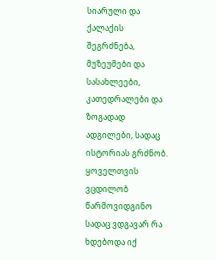სიარული და ქალაქის შეგრძნება, მუზეუმები და სასახლეები, კათედრალები და ზოგადად ადგილები, სადაც ისტორიას გრძნობ. ყოველთვის ვცდილობ წარმოვიდგინო სადაც ვდგავარ რა ხდებოდა იქ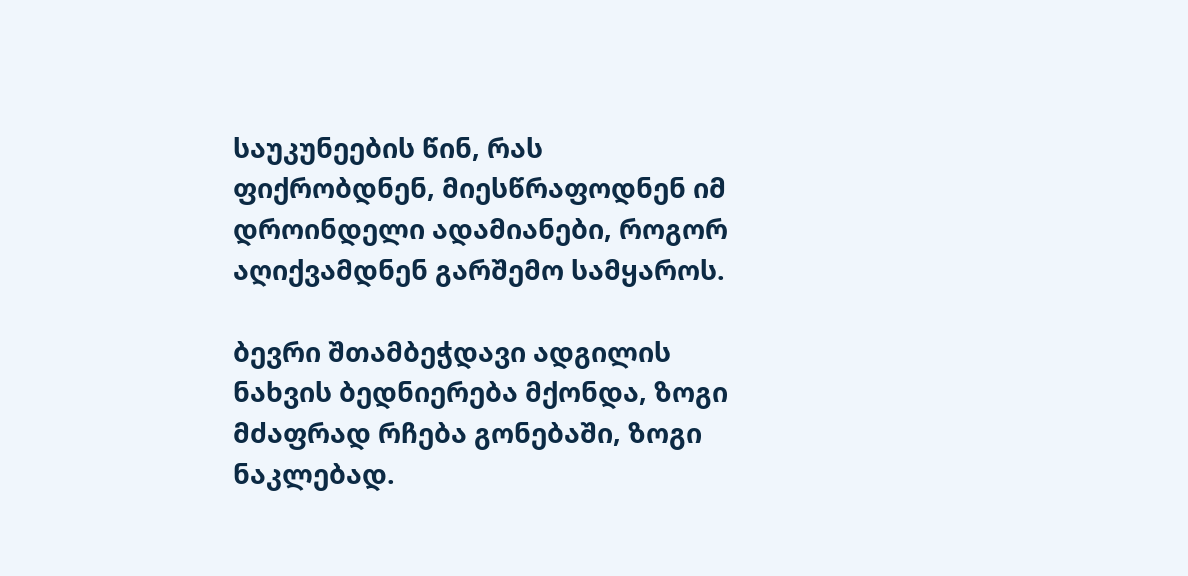საუკუნეების წინ, რას ფიქრობდნენ, მიესწრაფოდნენ იმ დროინდელი ადამიანები, როგორ აღიქვამდნენ გარშემო სამყაროს.

ბევრი შთამბეჭდავი ადგილის ნახვის ბედნიერება მქონდა, ზოგი მძაფრად რჩება გონებაში, ზოგი ნაკლებად.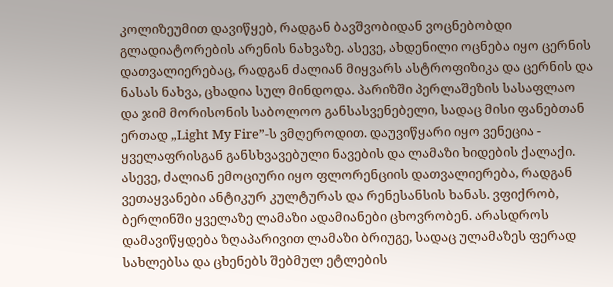კოლიზეუმით დავიწყებ, რადგან ბავშვობიდან ვოცნებობდი გლადიატორების არენის ნახვაზე. ასევე, ახდენილი ოცნება იყო ცერნის დათვალიერებაც, რადგან ძალიან მიყვარს ასტროფიზიკა და ცერნის და ნასას ნახვა, ცხადია სულ მინდოდა. პარიზში პერლაშეზის სასაფლაო და ჯიმ მორისონის საბოლოო განსასვენებელი, სადაც მისი ფანებთან ერთად „Light My Fire”-ს ვმღეროდით. დაუვიწყარი იყო ვენეცია - ყველაფრისგან განსხვავებული ნავების და ლამაზი ხიდების ქალაქი. ასევე, ძალიან ემოციური იყო ფლორენციის დათვალიერება, რადგან ვეთაყვანები ანტიკურ კულტურას და რენესანსის ხანას. ვფიქრობ, ბერლინში ყველაზე ლამაზი ადამიანები ცხოვრობენ. არასდროს დამავიწყდება ზღაპარივით ლამაზი ბრიუგე, სადაც ულამაზეს ფერად სახლებსა და ცხენებს შებმულ ეტლების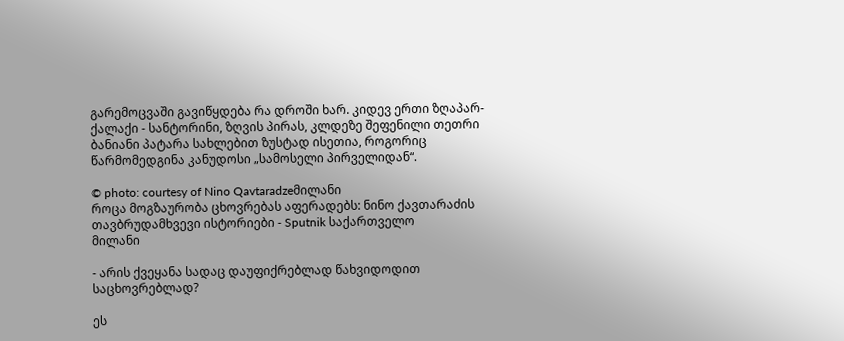გარემოცვაში გავიწყდება რა დროში ხარ. კიდევ ერთი ზღაპარ-ქალაქი - სანტორინი, ზღვის პირას, კლდეზე შეფენილი თეთრი ბანიანი პატარა სახლებით ზუსტად ისეთია, როგორიც წარმომედგინა კანუდოსი „სამოსელი პირველიდან“.

© photo: courtesy of Nino Qavtaradzeმილანი
როცა მოგზაურობა ცხოვრებას აფერადებს: ნინო ქავთარაძის თავბრუდამხვევი ისტორიები - Sputnik საქართველო
მილანი

- არის ქვეყანა სადაც დაუფიქრებლად წახვიდოდით საცხოვრებლად?

ეს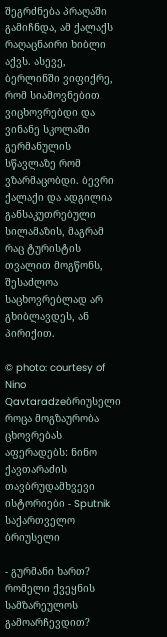შეგრძნება პრაღაში გამიჩნდა, ამ ქალაქს რაღაცნაირი ხიბლი აქვს. ასევე, ბერლინში ვიფიქრე, რომ სიამოვნებით ვიცხოვრებდი და ვინანე სკოლაში გერმანულის სწავლაზე რომ ვზარმაცობდი. ბევრი ქალაქი და ადგილია განსაკუთრებული სილამაზის, მაგრამ რაც ტურისტის თვალით მოგწონს, შესაძლოა საცხოვრებლად არ გხიბლავდეს, ან პირიქით.

© photo: courtesy of Nino Qavtaradzeბრიუსელი
როცა მოგზაურობა ცხოვრებას აფერადებს: ნინო ქავთარაძის თავბრუდამხვევი ისტორიები - Sputnik საქართველო
ბრიუსელი

- გურმანი ხართ? რომელი ქვეყნის სამზარეულოს გამოარჩევდით?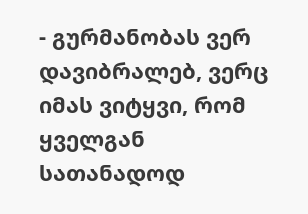- გურმანობას ვერ დავიბრალებ, ვერც იმას ვიტყვი, რომ ყველგან სათანადოდ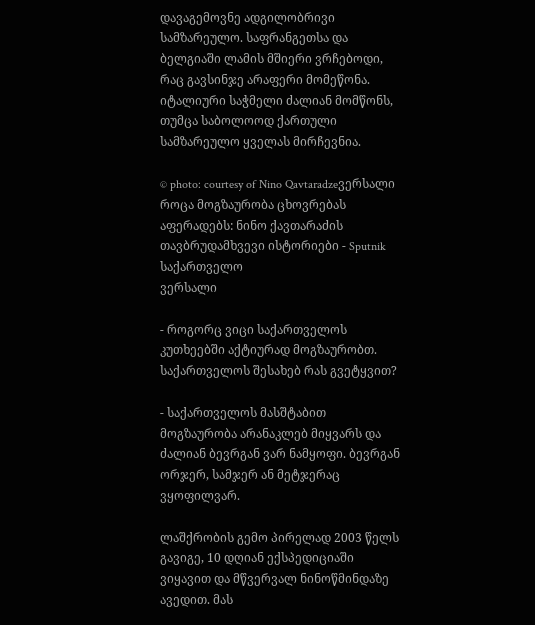დავაგემოვნე ადგილობრივი სამზარეულო. საფრანგეთსა და ბელგიაში ლამის მშიერი ვრჩებოდი, რაც გავსინჯე არაფერი მომეწონა. იტალიური საჭმელი ძალიან მომწონს, თუმცა საბოლოოდ ქართული სამზარეულო ყველას მირჩევნია.

© photo: courtesy of Nino Qavtaradzeვერსალი
როცა მოგზაურობა ცხოვრებას აფერადებს: ნინო ქავთარაძის თავბრუდამხვევი ისტორიები - Sputnik საქართველო
ვერსალი

- როგორც ვიცი საქართველოს კუთხეებში აქტიურად მოგზაურობთ. საქართველოს შესახებ რას გვეტყვით?

- საქართველოს მასშტაბით მოგზაურობა არანაკლებ მიყვარს და ძალიან ბევრგან ვარ ნამყოფი. ბევრგან ორჯერ, სამჯერ ან მეტჯერაც ვყოფილვარ.

ლაშქრობის გემო პირელად 2003 წელს გავიგე, 10 დღიან ექსპედიციაში ვიყავით და მწვერვალ ნინოწმინდაზე ავედით. მას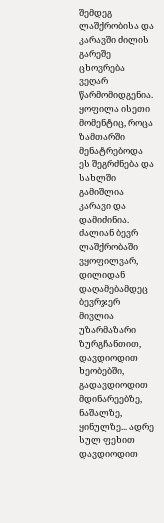შემდეგ ლაშქრობისა და კარავში ძილის გარეშე ცხოვრება ვეღარ წარმომიდგენია. ყოფილა ისეთი მომენტიც, როცა ზამთარში მენატრებოდა ეს შეგრძნება და სახლში გამიშლია კარავი და დამიძინია. ძალიან ბევრ ლაშქრობაში ვყოფილვარ, დილიდან დაღამებამდეც ბევრჯერ მივლია უზარმაზარი ზურგჩანთით, დავდიოდით ხეობებში, გადავდიოდით მდინარეებზე, ნაშალზე, ყინულზე... ადრე სულ ფეხით დავდიოდით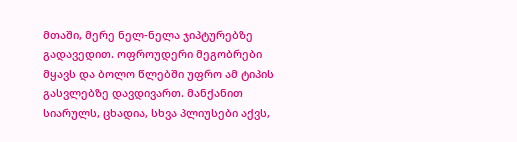მთაში, მერე ნელ-ნელა ჯიპტურებზე გადავედით. ოფროუდერი მეგობრები მყავს და ბოლო წლებში უფრო ამ ტიპის გასვლებზე დავდივართ. მანქანით სიარულს, ცხადია, სხვა პლიუსები აქვს,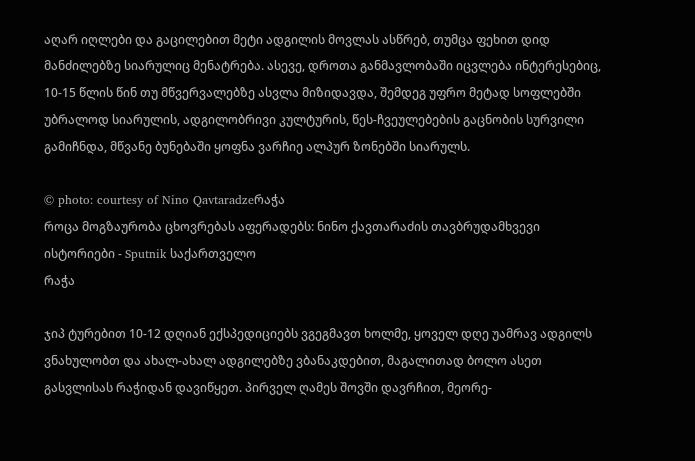აღარ იღლები და გაცილებით მეტი ადგილის მოვლას ასწრებ, თუმცა ფეხით დიდ მანძილებზე სიარულიც მენატრება. ასევე, დროთა განმავლობაში იცვლება ინტერესებიც, 10-15 წლის წინ თუ მწვერვალებზე ასვლა მიზიდავდა, შემდეგ უფრო მეტად სოფლებში უბრალოდ სიარულის, ადგილობრივი კულტურის, წეს-ჩვეულებების გაცნობის სურვილი გამიჩნდა, მწვანე ბუნებაში ყოფნა ვარჩიე ალპურ ზონებში სიარულს.

© photo: courtesy of Nino Qavtaradzeრაჭა
როცა მოგზაურობა ცხოვრებას აფერადებს: ნინო ქავთარაძის თავბრუდამხვევი ისტორიები - Sputnik საქართველო
რაჭა

ჯიპ ტურებით 10-12 დღიან ექსპედიციებს ვგეგმავთ ხოლმე, ყოველ დღე უამრავ ადგილს ვნახულობთ და ახალ-ახალ ადგილებზე ვბანაკდებით, მაგალითად ბოლო ასეთ გასვლისას რაჭიდან დავიწყეთ. პირველ ღამეს შოვში დავრჩით, მეორე-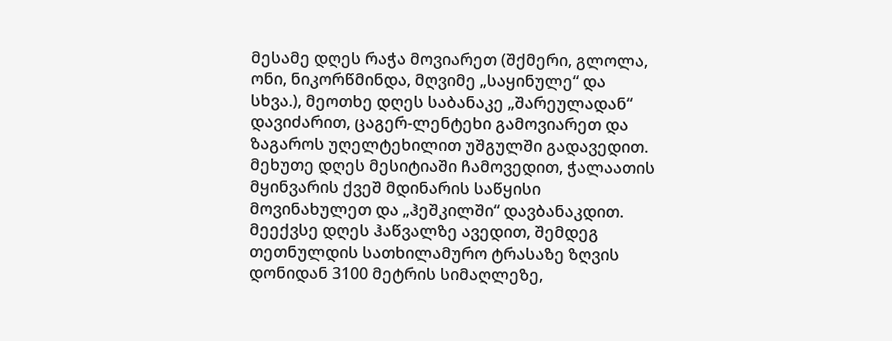მესამე დღეს რაჭა მოვიარეთ (შქმერი, გლოლა, ონი, ნიკორწმინდა, მღვიმე „საყინულე“ და სხვა.), მეოთხე დღეს საბანაკე „შარეულადან“ დავიძარით, ცაგერ-ლენტეხი გამოვიარეთ და ზაგაროს უღელტეხილით უშგულში გადავედით. მეხუთე დღეს მესიტიაში ჩამოვედით, ჭალაათის მყინვარის ქვეშ მდინარის საწყისი მოვინახულეთ და „ჰეშკილში“ დავბანაკდით. მეექვსე დღეს ჰაწვალზე ავედით, შემდეგ თეთნულდის სათხილამურო ტრასაზე ზღვის დონიდან 3100 მეტრის სიმაღლეზე,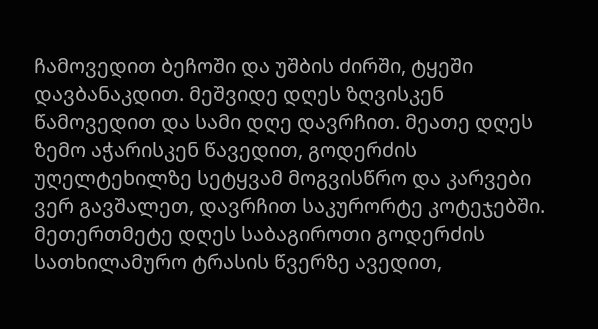ჩამოვედით ბეჩოში და უშბის ძირში, ტყეში დავბანაკდით. მეშვიდე დღეს ზღვისკენ წამოვედით და სამი დღე დავრჩით. მეათე დღეს ზემო აჭარისკენ წავედით, გოდერძის უღელტეხილზე სეტყვამ მოგვისწრო და კარვები ვერ გავშალეთ, დავრჩით საკურორტე კოტეჯებში. მეთერთმეტე დღეს საბაგიროთი გოდერძის სათხილამურო ტრასის წვერზე ავედით,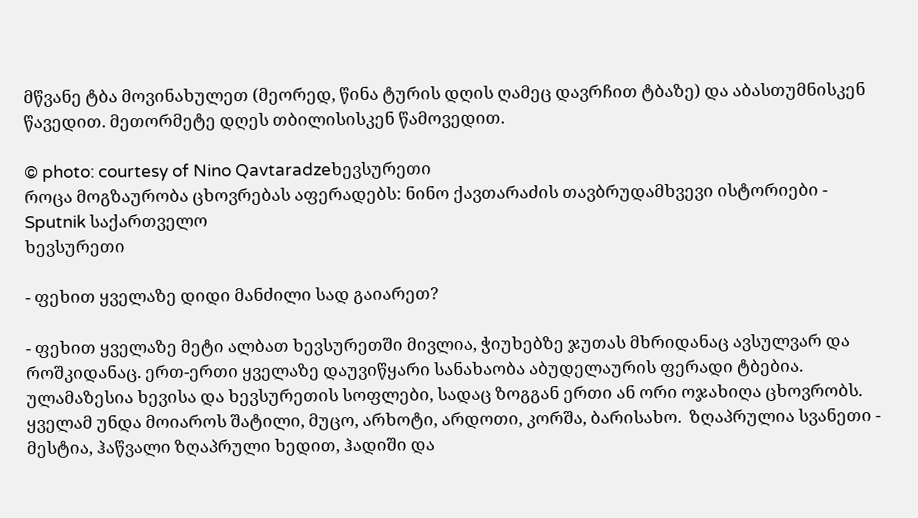მწვანე ტბა მოვინახულეთ (მეორედ, წინა ტურის დღის ღამეც დავრჩით ტბაზე) და აბასთუმნისკენ წავედით. მეთორმეტე დღეს თბილისისკენ წამოვედით.

© photo: courtesy of Nino Qavtaradzeხევსურეთი
როცა მოგზაურობა ცხოვრებას აფერადებს: ნინო ქავთარაძის თავბრუდამხვევი ისტორიები - Sputnik საქართველო
ხევსურეთი

- ფეხით ყველაზე დიდი მანძილი სად გაიარეთ?

- ფეხით ყველაზე მეტი ალბათ ხევსურეთში მივლია, ჭიუხებზე ჯუთას მხრიდანაც ავსულვარ და როშკიდანაც. ერთ-ერთი ყველაზე დაუვიწყარი სანახაობა აბუდელაურის ფერადი ტბებია. ულამაზესია ხევისა და ხევსურეთის სოფლები, სადაც ზოგგან ერთი ან ორი ოჯახიღა ცხოვრობს. ყველამ უნდა მოიაროს შატილი, მუცო, არხოტი, არდოთი, კორშა, ბარისახო.  ზღაპრულია სვანეთი - მესტია, ჰაწვალი ზღაპრული ხედით, ჰადიში და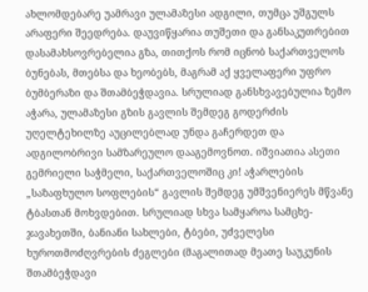ახლომდებარე უამრავი ულამაზესი ადგილი, თუმცა უშგულს არაფერი შეედრება. დაუვიწყარია თუშეთი და განსაკუთრებით დასამახსოვრებელია გზა, თითქოს რომ იცნობ საქართველოს ბუნებას, მთებსა და ხეობებს, მაგრამ აქ ყველაფერი უფრო ბუმბერაზი და შთამბეჭდავია. სრულიად განსხვავებულია ზემო აჭარა, ულამაზესი გზის გავლის შემდეგ გოდერძის უღელტეხილზე აუცილებლად უნდა გაჩერდეთ და ადგილობრივი სამზარეულო დააგემოვნოთ. იშვიათია ასეთი გემრიელი საჭმელი, საქართველოშიც კი! აჭარლების „საზაფხულო სოფლების“ გავლის შემდეგ უმშვენიერეს მწვანე ტბასთან მოხვდებით. სრულიად სხვა სამყაროა სამცხე-ჯავახეთში, ბანიანი სახლები, ტბები, უძველესი ხუროთმოძღვრების ძეგლები (მაგალითად მეათე საუკუნის შთამბეჭდავი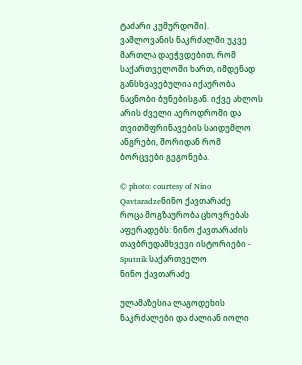ტაძარი კუმურდოში). ვაშლოვანის ნაკრძალში უკვე მართლა დაეჭვდებით, რომ საქართველოში ხართ, იმდენად განსხვავებულია იქაურობა ნაცნობი ბუნებისგან. იქვე ახლოს არის ძველი აეროდრომი და თვითმფრინავების საიდუმლო ანგრები, შორიდან რომ ბორცვები გეგონება.

© photo: courtesy of Nino Qavtaradzeნინო ქავთარაძე
როცა მოგზაურობა ცხოვრებას აფერადებს: ნინო ქავთარაძის თავბრუდამხვევი ისტორიები - Sputnik საქართველო
ნინო ქავთარაძე

ულამაზესია ლაგოდეხის ნაკრძალები და ძალიან იოლი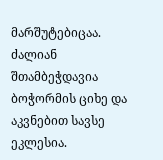მარშუტებიცაა. ძალიან შთამბეჭდავია ბოჭორმის ციხე და აკვნებით სავსე ეკლესია.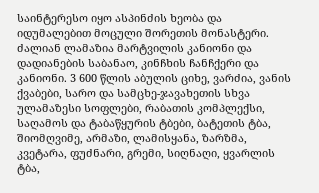საინტერესო იყო ასპინძის ხეობა და იდუმალებით მოცული შორეთის მონასტერი. ძალიან ლამაზია მარტვილის კანიონი და დადიანების საბანაო, კინჩხის ჩანჩქერი და კანიონი. 3 600 წლის აბულის ციხე, ვარძია, ვანის ქვაბები, სარო და სამცხე-ჯავახეთის სხვა ულამაზესი სოფლები, რაბათის კომპლექსი, საღამოს და ტაბაწყურის ტბები, ბატეთის ტბა, შიომღვიმე, არმაზი, ლამისყანა, ზარზმა, კვეტარა, ფუძნარი, გრემი, სიღნაღი, ყვარლის ტბა,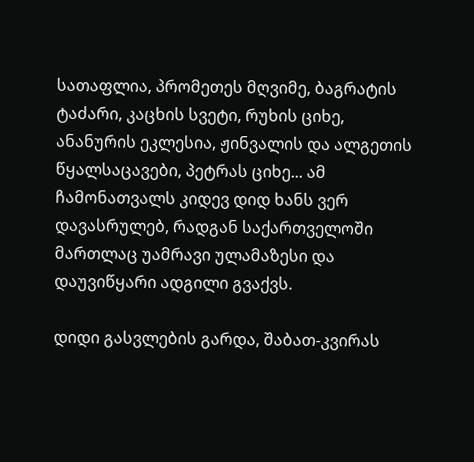სათაფლია, პრომეთეს მღვიმე, ბაგრატის ტაძარი, კაცხის სვეტი, რუხის ციხე,  ანანურის ეკლესია, ჟინვალის და ალგეთის წყალსაცავები, პეტრას ციხე... ამ ჩამონათვალს კიდევ დიდ ხანს ვერ დავასრულებ, რადგან საქართველოში მართლაც უამრავი ულამაზესი და დაუვიწყარი ადგილი გვაქვს.

დიდი გასვლების გარდა, შაბათ-კვირას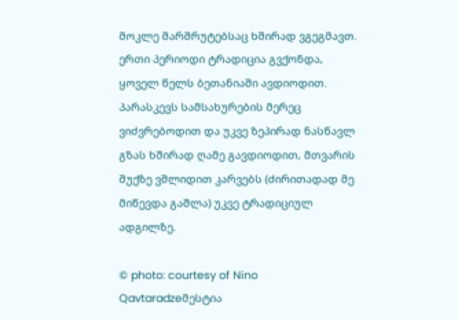მოკლე მარშრუტებსაც ხშირად ვგეგმავთ. ერთი პერიოდი ტრადიცია გვქონდა, ყოველ წელს ბეთანიაში ავდიოდით. პარასკევს სამსახურების მერეც ვიძვრებოდით და უკვე ზეპირად ნასწავლ გზას ხშირად ღამე გავდიოდით, მთვარის შუქზე ვშლიდით კარვებს (ძირითადად მე მიწევდა გაშლა) უკვე ტრადიციულ ადგილზე.

© photo: courtesy of Nino Qavtaradzeმესტია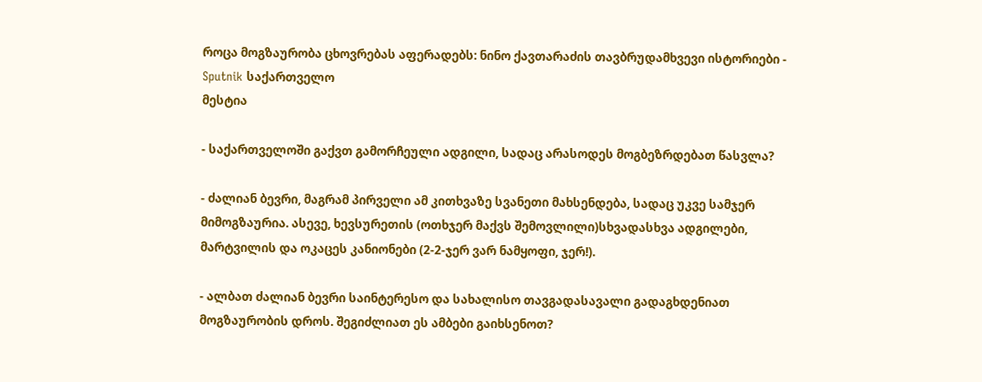როცა მოგზაურობა ცხოვრებას აფერადებს: ნინო ქავთარაძის თავბრუდამხვევი ისტორიები - Sputnik საქართველო
მესტია

- საქართველოში გაქვთ გამორჩეული ადგილი, სადაც არასოდეს მოგბეზრდებათ წასვლა?

- ძალიან ბევრი, მაგრამ პირველი ამ კითხვაზე სვანეთი მახსენდება, სადაც უკვე სამჯერ მიმოგზაურია. ასევე, ხევსურეთის (ოთხჯერ მაქვს შემოვლილი)სხვადასხვა ადგილები, მარტვილის და ოკაცეს კანიონები (2-2-ჯერ ვარ ნამყოფი, ჯერ!).

- ალბათ ძალიან ბევრი საინტერესო და სახალისო თავგადასავალი გადაგხდენიათ მოგზაურობის დროს. შეგიძლიათ ეს ამბები გაიხსენოთ?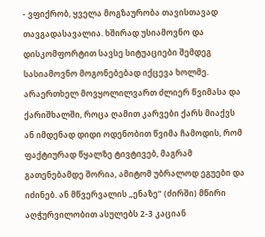- ვფიქრობ, ყველა მოგზაურობა თავისთავად თავგადასავალია. ხშირად უსიამოვნო და დისკომფორტით სავსე სიტუაციები შემდეგ სასიამოვნო მოგონებებად იქცევა ხოლმე. არაერთხელ მოვყოლილვართ ძლიერ წვიმასა და ქარიშხალში, როცა ღამით კარვები ქარს მიაქვს ან იმდენად დიდი ოდენობით წვიმა ჩამოდის, რომ ფაქტიურად წყალზე ტივტივებ, მაგრამ გათენებამდე შორია, ამიტომ უბრალოდ ეგუები და იძინებ. ან მწვერვალის „ენაზე“ (ძირში) მწირი აღჭურვილობით ასულებს 2-3 კაციან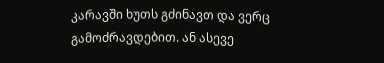კარავში ხუთს გძინავთ და ვერც გამოძრავდებით. ან ასევე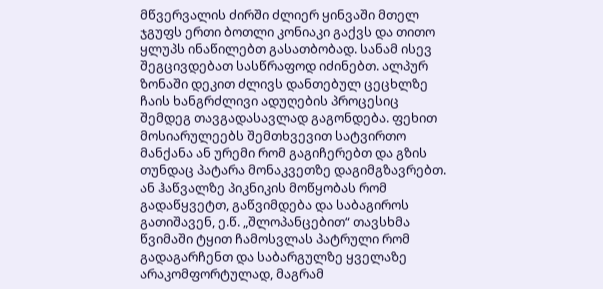მწვერვალის ძირში ძლიერ ყინვაში მთელ ჯგუფს ერთი ბოთლი კონიაკი გაქვს და თითო ყლუპს ინაწილებთ გასათბობად. სანამ ისევ შეგცივდებათ სასწრაფოდ იძინებთ. ალპურ ზონაში დეკით ძლივს დანთებულ ცეცხლზე ჩაის ხანგრძლივი ადუღების პროცესიც შემდეგ თავგადასავლად გაგონდება. ფეხით მოსიარულეებს შემთხვევით სატვირთო მანქანა ან ურემი რომ გაგიჩერებთ და გზის თუნდაც პატარა მონაკვეთზე დაგიმგზავრებთ. ან ჰაწვალზე პიკნიკის მოწყობას რომ გადაწყვეტთ, გაწვიმდება და საბაგიროს გათიშავენ, ე.წ. „შლოპანცებით“ თავსხმა წვიმაში ტყით ჩამოსვლას პატრული რომ გადაგარჩენთ და საბარგულზე ყველაზე არაკომფორტულად, მაგრამ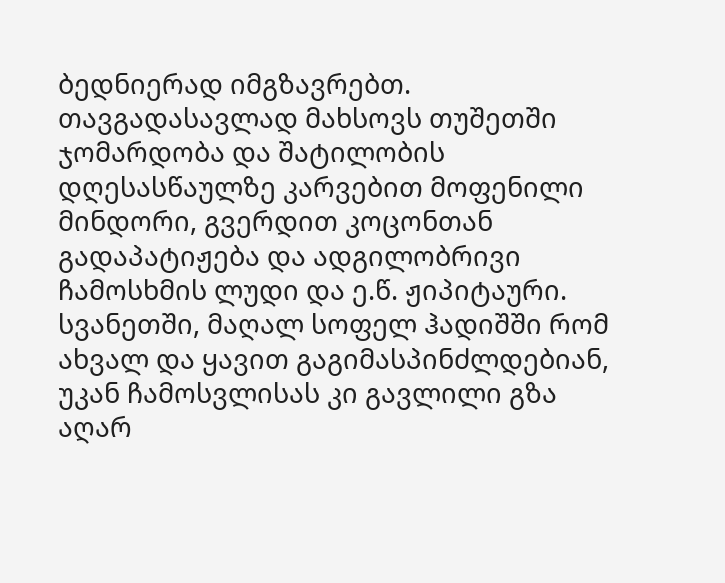ბედნიერად იმგზავრებთ. თავგადასავლად მახსოვს თუშეთში ჯომარდობა და შატილობის დღესასწაულზე კარვებით მოფენილი მინდორი, გვერდით კოცონთან გადაპატიჟება და ადგილობრივი ჩამოსხმის ლუდი და ე.წ. ჟიპიტაური. სვანეთში, მაღალ სოფელ ჰადიშში რომ ახვალ და ყავით გაგიმასპინძლდებიან, უკან ჩამოსვლისას კი გავლილი გზა აღარ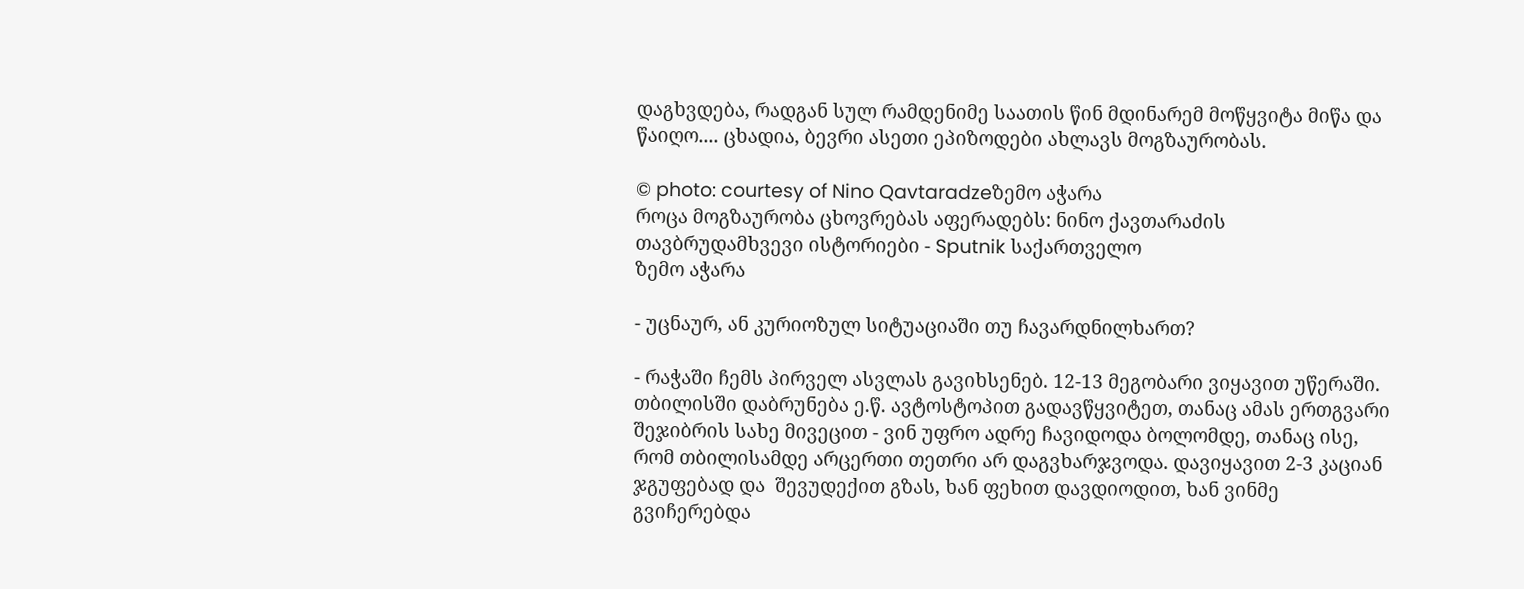დაგხვდება, რადგან სულ რამდენიმე საათის წინ მდინარემ მოწყვიტა მიწა და წაიღო.... ცხადია, ბევრი ასეთი ეპიზოდები ახლავს მოგზაურობას.

© photo: courtesy of Nino Qavtaradzeზემო აჭარა
როცა მოგზაურობა ცხოვრებას აფერადებს: ნინო ქავთარაძის თავბრუდამხვევი ისტორიები - Sputnik საქართველო
ზემო აჭარა

- უცნაურ, ან კურიოზულ სიტუაციაში თუ ჩავარდნილხართ?

- რაჭაში ჩემს პირველ ასვლას გავიხსენებ. 12-13 მეგობარი ვიყავით უწერაში. თბილისში დაბრუნება ე.წ. ავტოსტოპით გადავწყვიტეთ, თანაც ამას ერთგვარი შეჯიბრის სახე მივეცით - ვინ უფრო ადრე ჩავიდოდა ბოლომდე, თანაც ისე, რომ თბილისამდე არცერთი თეთრი არ დაგვხარჯვოდა. დავიყავით 2-3 კაციან ჯგუფებად და  შევუდექით გზას, ხან ფეხით დავდიოდით, ხან ვინმე გვიჩერებდა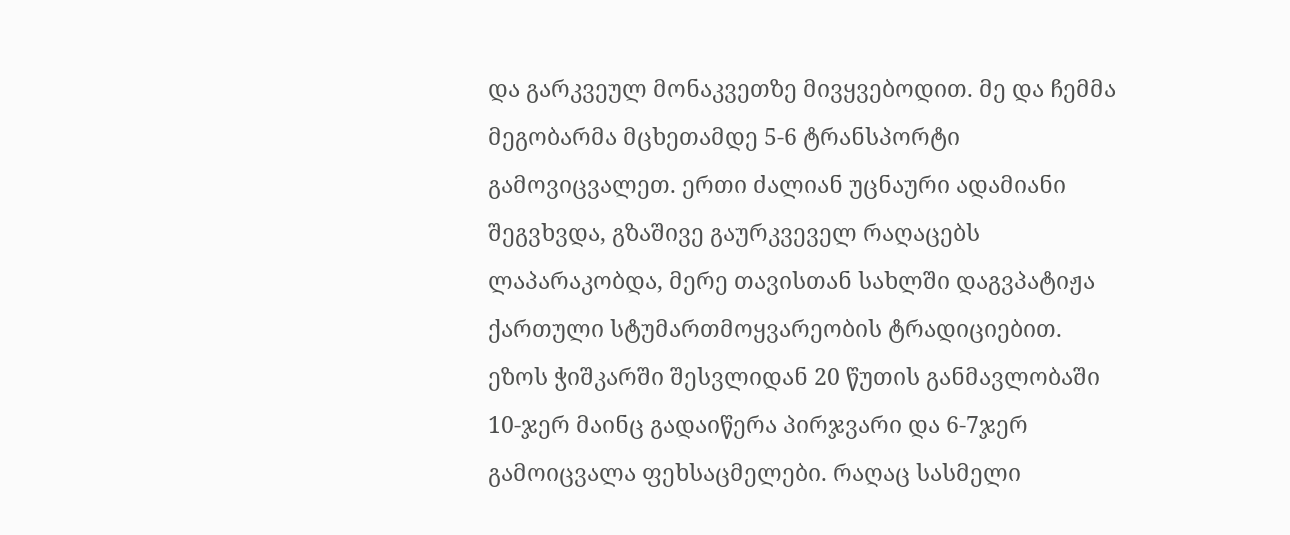და გარკვეულ მონაკვეთზე მივყვებოდით. მე და ჩემმა მეგობარმა მცხეთამდე 5-6 ტრანსპორტი გამოვიცვალეთ. ერთი ძალიან უცნაური ადამიანი შეგვხვდა, გზაშივე გაურკვეველ რაღაცებს ლაპარაკობდა, მერე თავისთან სახლში დაგვპატიჟა ქართული სტუმართმოყვარეობის ტრადიციებით. ეზოს ჭიშკარში შესვლიდან 20 წუთის განმავლობაში 10-ჯერ მაინც გადაიწერა პირჯვარი და 6-7ჯერ გამოიცვალა ფეხსაცმელები. რაღაც სასმელი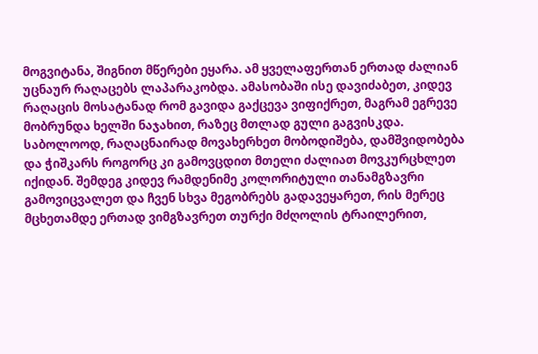მოგვიტანა, შიგნით მწერები ეყარა. ამ ყველაფერთან ერთად ძალიან უცნაურ რაღაცებს ლაპარაკობდა. ამასობაში ისე დავიძაბეთ, კიდევ რაღაცის მოსატანად რომ გავიდა გაქცევა ვიფიქრეთ, მაგრამ ეგრევე მობრუნდა ხელში ნაჯახით, რაზეც მთლად გული გაგვისკდა. საბოლოოდ, რაღაცნაირად მოვახერხეთ მობოდიშება, დამშვიდობება და ჭიშკარს როგორც კი გამოვცდით მთელი ძალიათ მოვკურცხლეთ იქიდან. შემდეგ კიდევ რამდენიმე კოლორიტული თანამგზავრი გამოვიცვალეთ და ჩვენ სხვა მეგობრებს გადავეყარეთ, რის მერეც მცხეთამდე ერთად ვიმგზავრეთ თურქი მძღოლის ტრაილერით,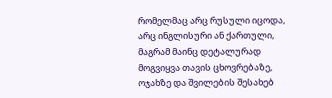რომელმაც არც რუსული იცოდა, არც ინგლისური ან ქართული, მაგრამ მაინც დეტალურად მოგვიყვა თავის ცხოვრებაზე, ოჯახზე და შვილების შესახებ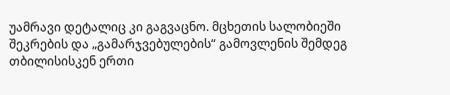უამრავი დეტალიც კი გაგვაცნო. მცხეთის სალობიეში შეკრების და „გამარჯვებულების“ გამოვლენის შემდეგ თბილისისკენ ერთი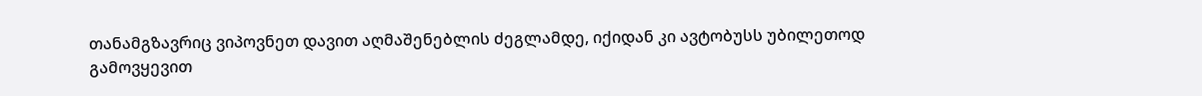თანამგზავრიც ვიპოვნეთ დავით აღმაშენებლის ძეგლამდე, იქიდან კი ავტობუსს უბილეთოდ გამოვყევით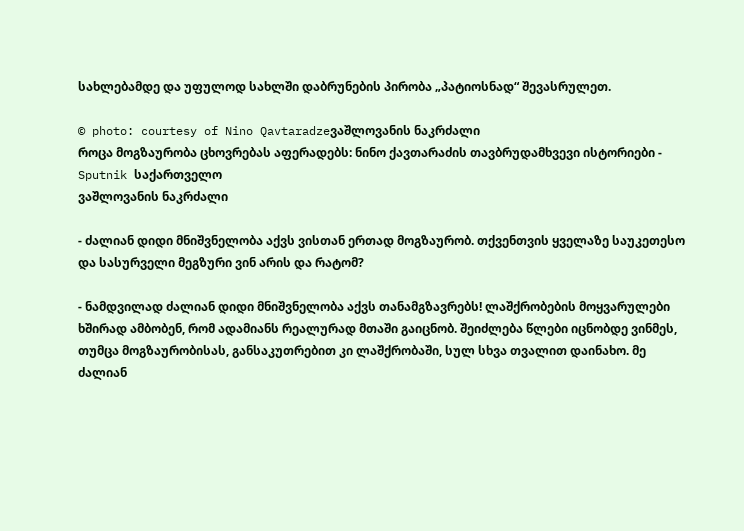სახლებამდე და უფულოდ სახლში დაბრუნების პირობა „პატიოსნად“ შევასრულეთ.

© photo: courtesy of Nino Qavtaradzeვაშლოვანის ნაკრძალი
როცა მოგზაურობა ცხოვრებას აფერადებს: ნინო ქავთარაძის თავბრუდამხვევი ისტორიები - Sputnik საქართველო
ვაშლოვანის ნაკრძალი

- ძალიან დიდი მნიშვნელობა აქვს ვისთან ერთად მოგზაურობ. თქვენთვის ყველაზე საუკეთესო და სასურველი მეგზური ვინ არის და რატომ?

- ნამდვილად ძალიან დიდი მნიშვნელობა აქვს თანამგზავრებს! ლაშქრობების მოყვარულები ხშირად ამბობენ, რომ ადამიანს რეალურად მთაში გაიცნობ. შეიძლება წლები იცნობდე ვინმეს, თუმცა მოგზაურობისას, განსაკუთრებით კი ლაშქრობაში, სულ სხვა თვალით დაინახო. მე ძალიან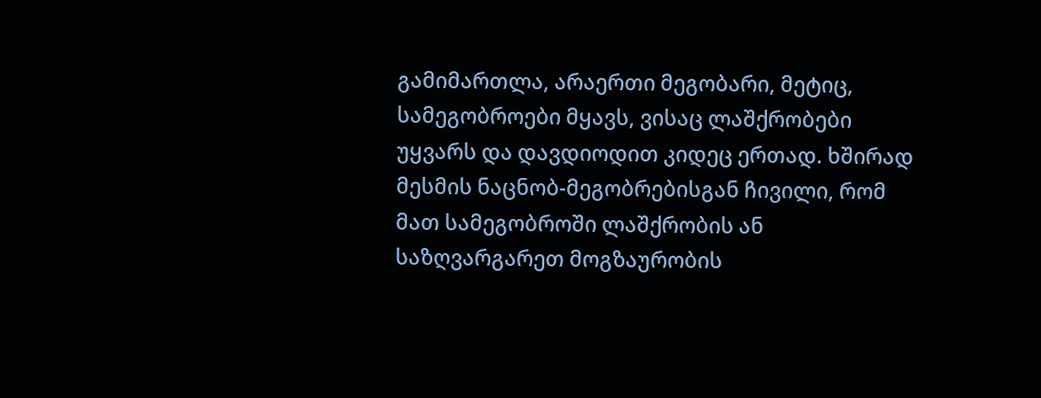გამიმართლა, არაერთი მეგობარი, მეტიც, სამეგობროები მყავს, ვისაც ლაშქრობები უყვარს და დავდიოდით კიდეც ერთად. ხშირად მესმის ნაცნობ-მეგობრებისგან ჩივილი, რომ მათ სამეგობროში ლაშქრობის ან საზღვარგარეთ მოგზაურობის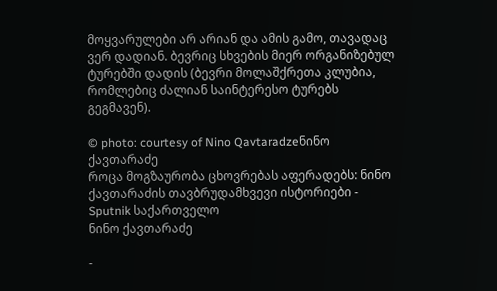მოყვარულები არ არიან და ამის გამო, თავადაც ვერ დადიან. ბევრიც სხვების მიერ ორგანიზებულ ტურებში დადის (ბევრი მოლაშქრეთა კლუბია, რომლებიც ძალიან საინტერესო ტურებს გეგმავენ).

© photo: courtesy of Nino Qavtaradzeნინო ქავთარაძე
როცა მოგზაურობა ცხოვრებას აფერადებს: ნინო ქავთარაძის თავბრუდამხვევი ისტორიები - Sputnik საქართველო
ნინო ქავთარაძე

-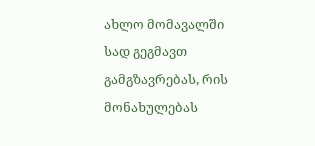ახლო მომავალში სად გეგმავთ გამგზავრებას, რის მონახულებას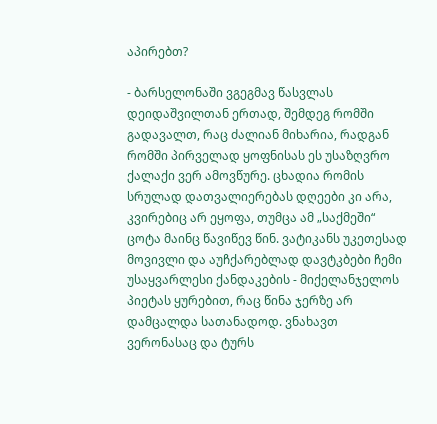აპირებთ?

- ბარსელონაში ვგეგმავ წასვლას დეიდაშვილთან ერთად, შემდეგ რომში გადავალთ, რაც ძალიან მიხარია, რადგან რომში პირველად ყოფნისას ეს უსაზღვრო ქალაქი ვერ ამოვწურე. ცხადია რომის სრულად დათვალიერებას დღეები კი არა, კვირებიც არ ეყოფა, თუმცა ამ „საქმეში“ ცოტა მაინც წავიწევ წინ. ვატიკანს უკეთესად მოვივლი და აუჩქარებლად დავტკბები ჩემი უსაყვარლესი ქანდაკების - მიქელანჯელოს პიეტას ყურებით, რაც წინა ჯერზე არ დამცალდა სათანადოდ. ვნახავთ ვერონასაც და ტურს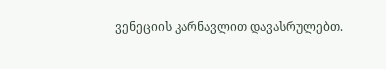ვენეციის კარნავლით დავასრულებთ.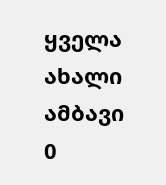ყველა ახალი ამბავი
0